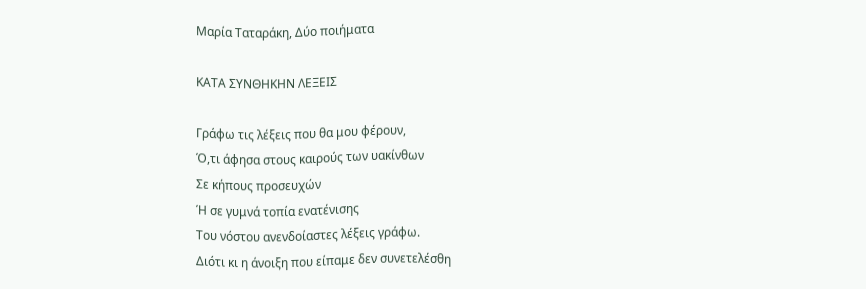Μαρία Ταταράκη, Δύο ποιήματα

ΚΑΤΑ ΣΥΝΘΗΚΗΝ ΛΕΞΕΙΣ

Γράφω τις λέξεις που θα μου φέρουν,
Ό,τι άφησα στους καιρούς των υακίνθων
Σε κήπους προσευχών
Ή σε γυμνά τοπία ενατένισης
Του νόστου ανενδοίαστες λέξεις γράφω.
Διότι κι η άνοιξη που είπαμε δεν συνετελέσθη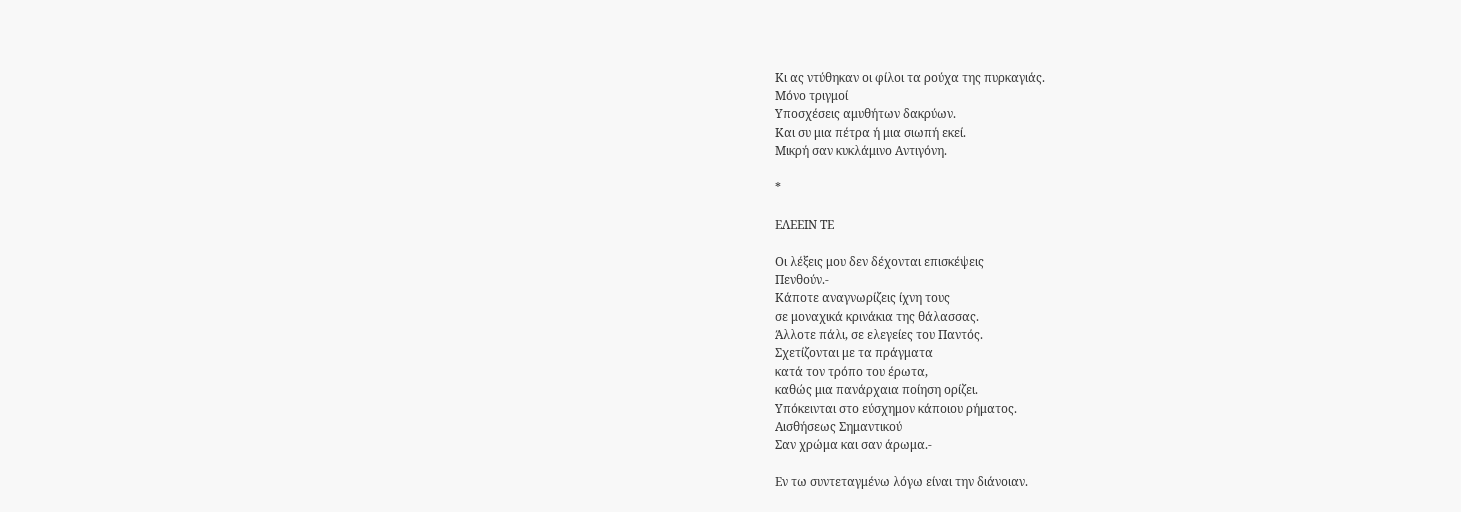Κι ας ντύθηκαν οι φίλοι τα ρούχα της πυρκαγιάς.
Μόνο τριγμοί
Υποσχέσεις αμυθήτων δακρύων.
Και συ μια πέτρα ή μια σιωπή εκεί.
Μικρή σαν κυκλάμινο Αντιγόνη.

*

ΕΛΕΕΙΝ ΤΕ

Οι λέξεις μου δεν δέχονται επισκέψεις
Πενθούν.-
Κάποτε αναγνωρίζεις ίχνη τους
σε μοναχικά κρινάκια της θάλασσας.
Άλλοτε πάλι, σε ελεγείες του Παντός.
Σχετίζονται με τα πράγματα
κατά τον τρόπο του έρωτα,
καθώς μια πανάρχαια ποίηση ορίζει.
Υπόκεινται στο εύσχημον κάποιου ρήματος.
Αισθήσεως Σημαντικού
Σαν χρώμα και σαν άρωμα.-

Εν τω συντεταγμένω λόγω είναι την διάνοιαν.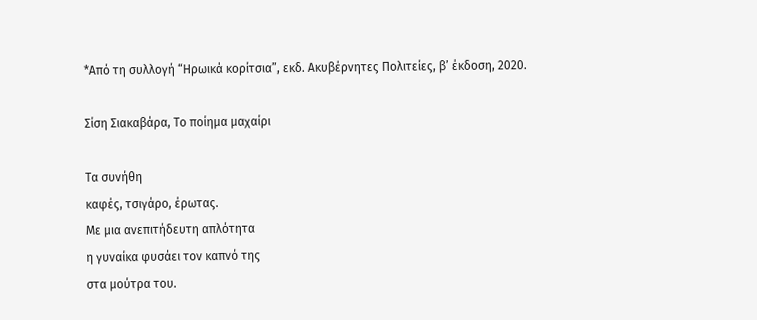*Από τη συλλογή “Ηρωικά κορίτσια”, εκδ. Ακυβέρνητες Πολιτείες, β’ έκδοση, 2020.

Σίση Σιακαβάρα, Το ποίημα μαχαίρι

Τα συνήθη
καφές, τσιγάρο, έρωτας.
Με μια ανεπιτήδευτη απλότητα
η γυναίκα φυσάει τον καπνό της
στα μούτρα του.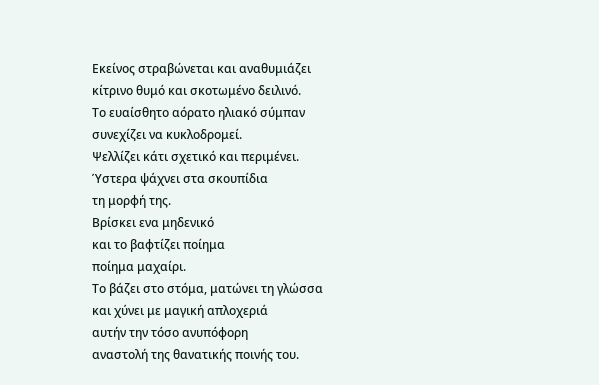Εκείνος στραβώνεται και αναθυμιάζει
κίτρινο θυμό και σκοτωμένο δειλινό.
Το ευαίσθητο αόρατο ηλιακό σύμπαν
συνεχίζει να κυκλοδρομεί.
Ψελλίζει κάτι σχετικό και περιμένει.
Ύστερα ψάχνει στα σκουπίδια
τη μορφή της.
Βρίσκει ενα μηδενικό
και το βαφτίζει ποίημα
ποίημα μαχαίρι.
Το βάζει στο στόμα, ματώνει τη γλώσσα
και χύνει με μαγική απλοχεριά
αυτήν την τόσο ανυπόφορη
αναστολή της θανατικής ποινής του.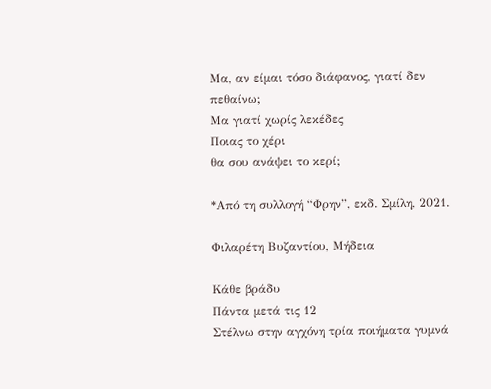Μα, αν είμαι τόσο διάφανος, γιατί δεν πεθαίνω;
Μα γιατί χωρίς λεκέδες
Ποιας το χέρι
θα σου ανάψει το κερί;

*Από τη συλλογή “Φρην”, εκδ. Σμίλη, 2021.

Φιλαρέτη Βυζαντίου, Μήδεια

Κάθε βράδυ
Πάντα μετά τις 12
Στέλνω στην αγχόνη τρία ποιήματα γυμνά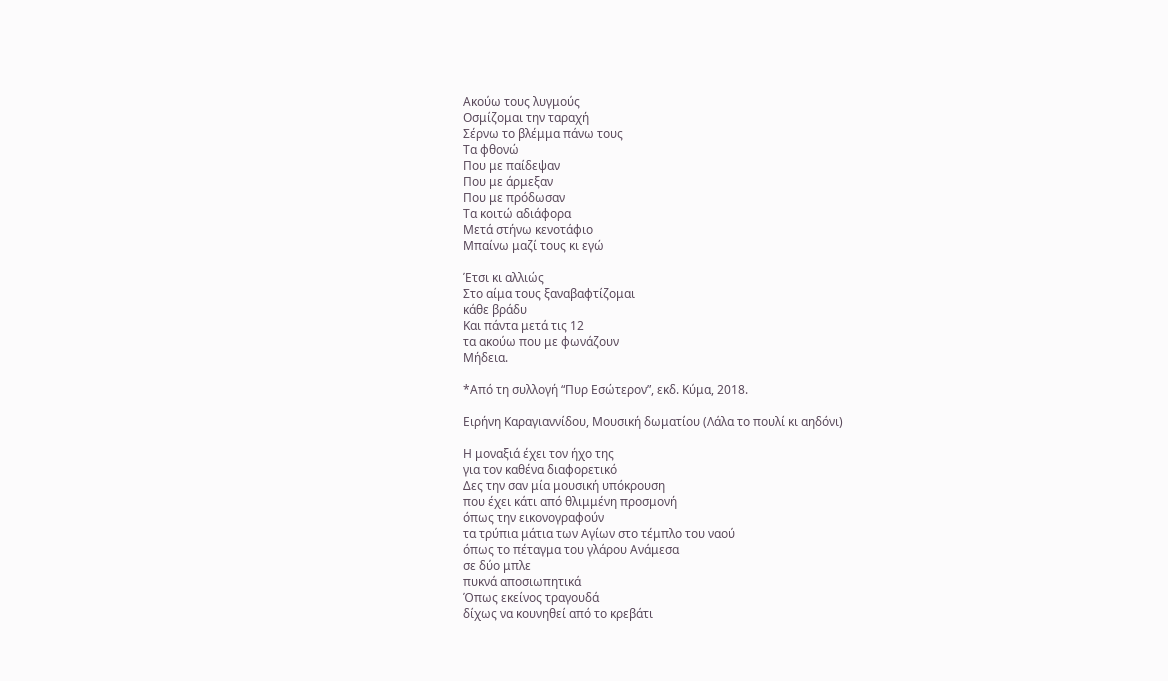Ακούω τους λυγμούς
Οσμίζομαι την ταραχή
Σέρνω το βλέμμα πάνω τους
Τα φθονώ
Που με παίδεψαν
Που με άρμεξαν
Που με πρόδωσαν
Τα κοιτώ αδιάφορα
Μετά στήνω κενοτάφιο
Μπαίνω μαζί τους κι εγώ

Έτσι κι αλλιώς
Στο αίμα τους ξαναβαφτίζομαι
κάθε βράδυ
Και πάντα μετά τις 12
τα ακούω που με φωνάζουν
Μήδεια.

*Από τη συλλογή “Πυρ Εσώτερον”, εκδ. Κύμα, 2018.

Ειρήνη Καραγιαννίδου, Μουσική δωματίου (Λάλα το πουλί κι αηδόνι)

Η μοναξιά έχει τον ήχο της
για τον καθένα διαφορετικό
Δες την σαν μία μουσική υπόκρουση
που έχει κάτι από θλιμμένη προσμονή
όπως την εικονογραφούν
τα τρύπια μάτια των Αγίων στο τέμπλο του ναού
όπως το πέταγμα του γλάρου Ανάμεσα
σε δύο μπλε
πυκνά αποσιωπητικά
Όπως εκείνος τραγουδά
δίχως να κουνηθεί από το κρεβάτι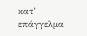κατ’ επάγγελμα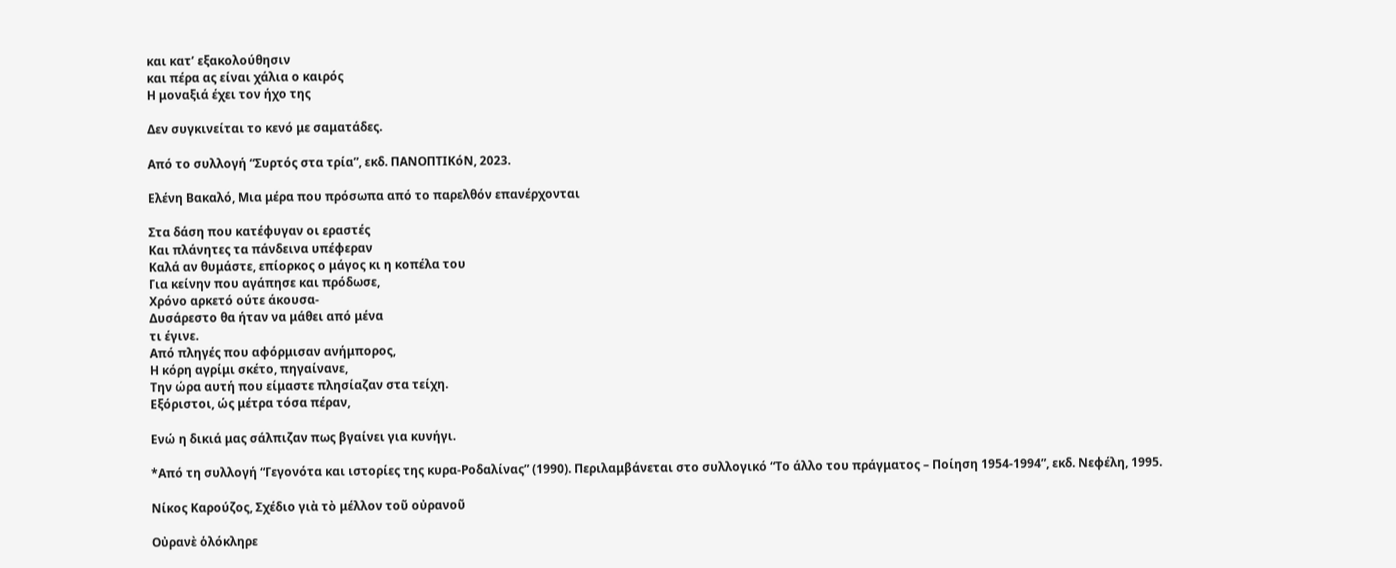και κατ’ εξακολούθησιν
και πέρα ας είναι χάλια ο καιρός
Η μοναξιά έχει τον ήχο της

Δεν συγκινείται το κενό με σαματάδες.

Από το συλλογή “Συρτός στα τρία”, εκδ. ΠΑΝΟΠΤΙΚόΝ, 2023.

Ελένη Βακαλό, Μια μέρα που πρόσωπα από το παρελθόν επανέρχονται

Στα δάση που κατέφυγαν οι εραστές
Και πλάνητες τα πάνδεινα υπέφεραν
Καλά αν θυμάστε, επίορκος ο μάγος κι η κοπέλα του
Για κείνην που αγάπησε και πρόδωσε,
Χρόνο αρκετό ούτε άκουσα-
Δυσάρεστο θα ήταν να μάθει από μένα
τι έγινε.
Από πληγές που αφόρμισαν ανήμπορος,
Η κόρη αγρίμι σκέτο, πηγαίνανε,
Την ώρα αυτή που είμαστε πλησίαζαν στα τείχη.
Εξόριστοι, ώς μέτρα τόσα πέραν,

Ενώ η δικιά μας σάλπιζαν πως βγαίνει για κυνήγι.

*Από τη συλλογή “Γεγονότα και ιστορίες της κυρα-Ροδαλίνας” (1990). Περιλαμβάνεται στο συλλογικό “Το άλλο του πράγματος – Ποίηση 1954-1994”, εκδ. Νεφέλη, 1995.

Νίκος Καρούζος, Σχέδιο γιὰ τὸ μέλλον τοῦ οὐρανοῦ

Οὐρανὲ ὁλόκληρε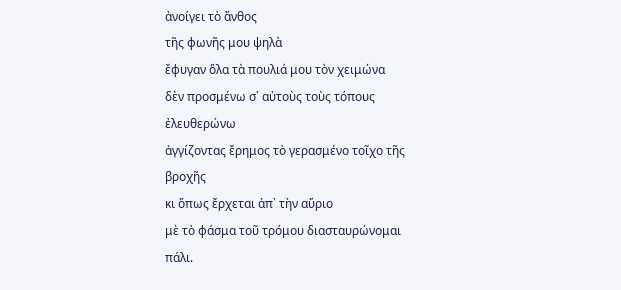ἀνοίγει τὸ ἄνθος
τῆς φωνῆς μου ψηλὰ
ἔφυγαν ὅλα τὰ πουλιά μου τὸν χειμώνα
δὲν προσμένω σ᾿ αὐτοὺς τοὺς τόπους ἐλευθερώνω
ἀγγίζοντας ἔρημος τὸ γερασμένο τοῖχο τῆς βροχῆς
κι ὅπως ἔρχεται ἀπ᾿ τὴν αὔριο
μὲ τὸ φάσμα τοῦ τρόμου διασταυρώνομαι πάλι.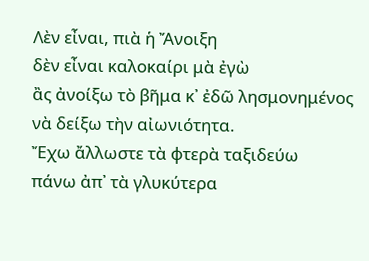Λὲν εἶναι, πιὰ ἡ Ἄνοιξη
δὲν εἶναι καλοκαίρι μὰ ἐγὼ
ἂς ἀνοίξω τὸ βῆμα κ᾿ ἐδῶ λησμονημένος
νὰ δείξω τὴν αἰωνιότητα.
Ἔχω ἄλλωστε τὰ φτερὰ ταξιδεύω
πάνω ἀπ᾿ τὰ γλυκύτερα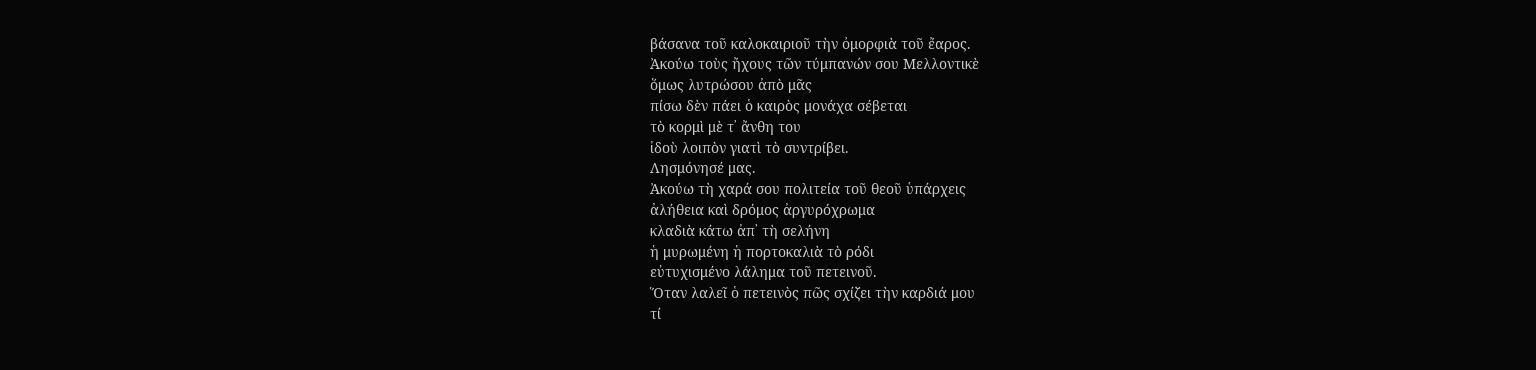βάσανα τοῦ καλοκαιριοῦ τὴν ὀμορφιὰ τοῦ ἔαρος.
Ἀκούω τοὺς ἤχους τῶν τύμπανών σου Μελλοντικὲ
ὅμως λυτρώσου ἀπὸ μᾶς
πίσω δὲν πάει ὁ καιρὸς μονάχα σέβεται
τὸ κορμὶ μὲ τ᾿ ἄνθη του
ἰδοὺ λοιπὸν γιατὶ τὸ συντρίβει.
Λησμόνησέ μας.
Ἀκούω τὴ χαρά σου πολιτεία τοῦ θεοῦ ὑπάρχεις
ἀλήθεια καὶ δρόμος ἀργυρόχρωμα
κλαδιὰ κάτω ἀπ᾿ τὴ σελήνη
ἡ μυρωμένη ἡ πορτοκαλιὰ τὸ ρόδι
εὐτυχισμένο λάλημα τοῦ πετεινοῦ.
Ὅταν λαλεῖ ὁ πετεινὸς πῶς σχίζει τὴν καρδιά μου
τί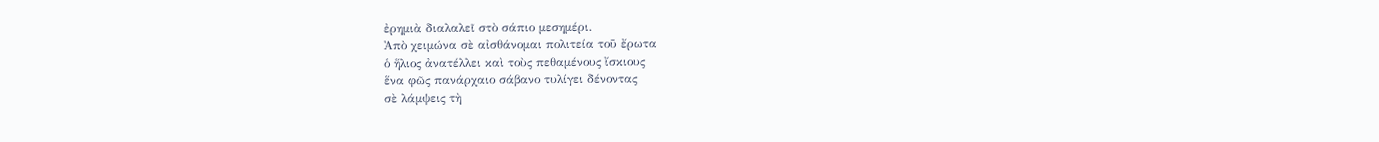ἐρημιὰ διαλαλεῖ στὸ σάπιο μεσημέρι.
Ἀπὸ χειμώνα σὲ αἰσθάνομαι πολιτεία τοῦ ἔρωτα
ὁ ἥλιος ἀνατέλλει καὶ τοὺς πεθαμένους ἴσκιους
ἕνα φῶς πανάρχαιο σάβανο τυλίγει δένοντας
σὲ λάμψεις τὴ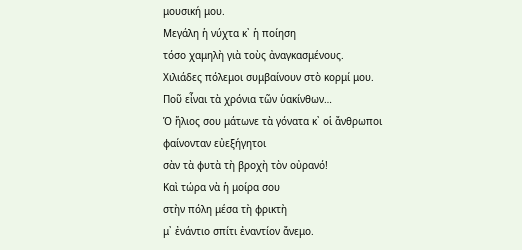μουσική μου.
Μεγάλη ἡ νύχτα κ᾿ ἡ ποίηση
τόσο χαμηλὴ γιὰ τοὺς ἀναγκασμένους.
Χιλιάδες πόλεμοι συμβαίνουν στὸ κορμί μου.
Ποῦ εἶναι τὰ χρόνια τῶν ὑακίνθων…
Ὁ ἥλιος σου μάτωνε τὰ γόνατα κ᾿ οἱ ἄνθρωποι
φαίνονταν εὐεξήγητοι
σὰν τὰ φυτὰ τὴ βροχὴ τὸν οὐρανό!
Καὶ τώρα νὰ ἡ μοίρα σου
στὴν πόλη μέσα τὴ φρικτὴ
μ᾿ ἐνάντιο σπίτι ἐναντίον ἄνεμο.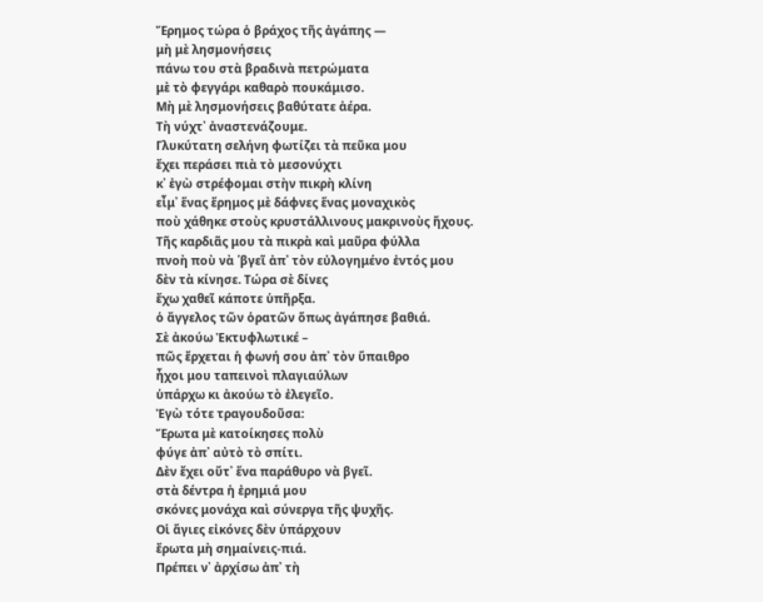Ἔρημος τώρα ὁ βράχος τῆς ἀγάπης —
μὴ μὲ λησμονήσεις
πάνω του στὰ βραδινὰ πετρώματα
μὲ τὸ φεγγάρι καθαρὸ πουκάμισο.
Μὴ μὲ λησμονήσεις βαθύτατε ἀέρα.
Τὴ νύχτ᾿ ἀναστενάζουμε.
Γλυκύτατη σελήνη φωτίζει τὰ πεῦκα μου
ἔχει περάσει πιὰ τὸ μεσονύχτι
κ᾿ ἐγὼ στρέφομαι στὴν πικρὴ κλίνη
εἶμ᾿ ἕνας ἔρημος μὲ δάφνες ἕνας μοναχικὸς
ποὺ χάθηκε στοὺς κρυστάλλινους μακρινοὺς ἤχους.
Τῆς καρδιᾶς μου τὰ πικρὰ καὶ μαῦρα φύλλα
πνοὴ ποὺ νὰ ῾βγεῖ ἀπ᾿ τὸν εὐλογημένο ἐντός μου
δὲν τὰ κίνησε. Τώρα σὲ δίνες
ἔχω χαθεῖ κάποτε ὑπῆρξα.
ὁ ἄγγελος τῶν ὁρατῶν ὅπως ἀγάπησε βαθιά.
Σὲ ἀκούω Ἐκτυφλωτικέ –
πῶς ἔρχεται ἡ φωνή σου ἀπ᾿ τὸν ὕπαιθρο
ἦχοι μου ταπεινοὶ πλαγιαύλων
ὑπάρχω κι ἀκούω τὸ ἐλεγεῖο.
Ἐγὼ τότε τραγουδοῦσα:
Ἔρωτα μὲ κατοίκησες πολὺ
φύγε ἀπ᾿ αὐτὸ τὸ σπίτι.
Δὲν ἔχει οὔτ᾿ ἕνα παράθυρο νὰ βγεῖ.
στὰ δέντρα ἡ ἐρημιά μου
σκόνες μονάχα καὶ σύνεργα τῆς ψυχῆς.
Οἱ ἅγιες εἰκόνες δὲν ὑπάρχουν
ἔρωτα μὴ σημαίνεις-πιά.
Πρέπει ν᾿ ἀρχίσω ἀπ᾿ τὴ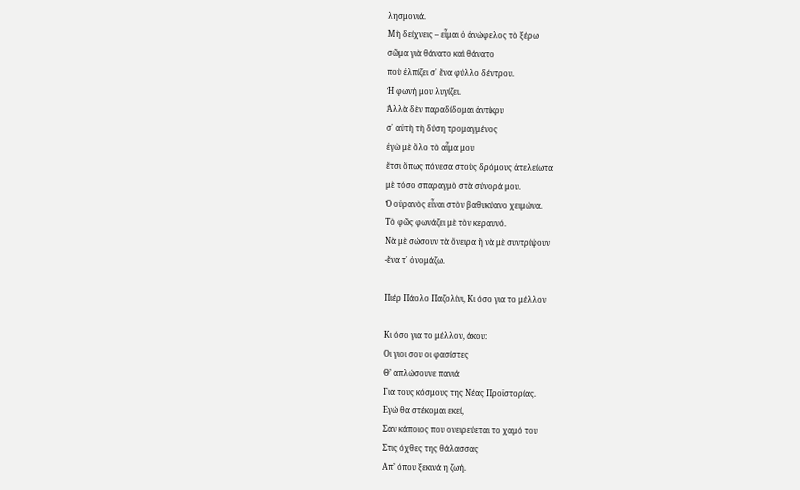λησμονιά.
Μὴ δείχνεις – εἶμαι ὁ ἀνώφελος τὸ ξέρω
σῶμα γιὰ θάνατο καὶ θάνατο
ποὺ ἐλπίζει σ᾿ ἕνα φύλλο δέντρου.
Ἡ φωνή μου λυγίζει.
Ἀλλὰ δὲν παραδίδομαι ἀντίκρυ
σ᾿ αὐτὴ τὴ δύση τρομαγμένος
ἐγὼ μὲ ὅλο τὸ αἷμα μου
ἔτσι ὅπως πόνεσα στοὺς δρόμους ἀτελείωτα
μὲ τόσο σπαραγμὸ στὰ σύνορά μου.
Ὁ οὐρανὸς εἶναι στὸν βαθυκύανο χειμώνα.
Τὸ φῶς φωνάζει μὲ τὸν κεραυνό.
Νὰ μὲ σώσουν τὰ ὄνειρα ἢ νὰ μὲ συντρίψουν
-ἕνα τ᾿ ὀνομάζω.

Πιέρ Πάολο Παζολίνι, Κι όσο για το μέλλον

Κι όσο για το μέλλον, άκου:
Οι γιοι σου οι φασίστες
Θ’ απλώσουνε πανιά
Για τους κόσμους της Νέας Προϊστορίας.
Εγώ θα στέκομαι εκεί,
Σαν κάποιος που ονειρεύεται το χαμό του
Στις όχθες της θάλασσας
Απ’ όπου ξεκινά η ζωή.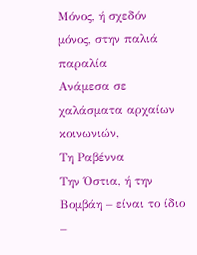Μόνος, ή σχεδόν μόνος, στην παλιά παραλία
Ανάμεσα σε χαλάσματα αρχαίων κοινωνιών,
Τη Ραβέννα
Την Όστια, ή την Βομβάη – είναι το ίδιο –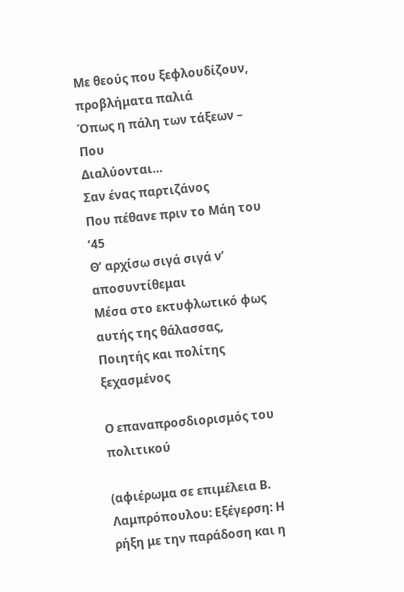Με θεούς που ξεφλουδίζουν, προβλήματα παλιά
Όπως η πάλη των τάξεων –
Που
Διαλύονται…
Σαν ένας παρτιζάνος
Που πέθανε πριν το Μάη του ‘45
Θ’ αρχίσω σιγά σιγά ν’ αποσυντίθεμαι
Μέσα στο εκτυφλωτικό φως αυτής της θάλασσας,
Ποιητής και πολίτης ξεχασμένος

Ο επαναπροσδιορισμός του πολιτικού

(αφιέρωμα σε επιμέλεια Β. Λαμπρόπουλου: Εξέγερση: Η ρήξη με την παράδοση και η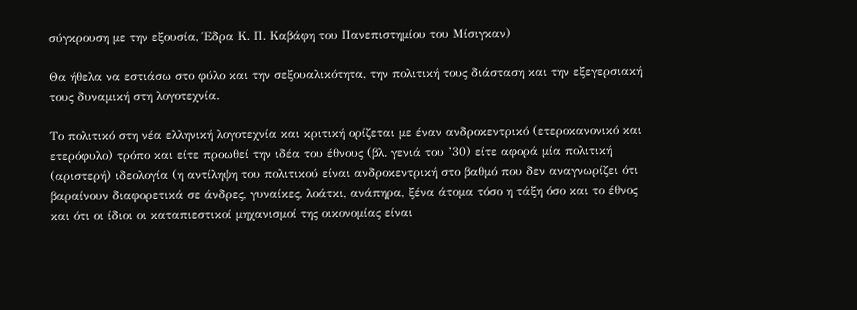σύγκρουση με την εξουσία, Έδρα Κ. Π. Καβάφη του Πανεπιστημίου του Μίσιγκαν)

Θα ήθελα να εστιάσω στο φύλο και την σεξουαλικότητα, την πολιτική τους διάσταση και την εξεγερσιακή τους δυναμική στη λογοτεχνία.

Το πολιτικό στη νέα ελληνική λογοτεχνία και κριτική ορίζεται με έναν ανδροκεντρικό (ετεροκανονικό και ετερόφυλο) τρόπο και είτε προωθεί την ιδέα του έθνους (βλ. γενιά του ’30) είτε αφορά μία πολιτική (αριστερή) ιδεολογία (η αντίληψη του πολιτικού είναι ανδροκεντρική στο βαθμό που δεν αναγνωρίζει ότι βαραίνουν διαφορετικά σε άνδρες, γυναίκες, λοάτκι, ανάπηρα, ξένα άτομα τόσο η τάξη όσο και το έθνος και ότι οι ίδιοι οι καταπιεστικοί μηχανισμοί της οικονομίας είναι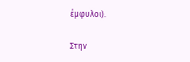έμφυλοι).

Στην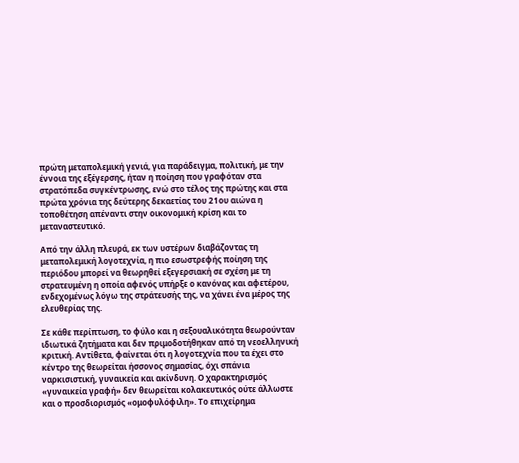πρώτη μεταπολεμική γενιά, για παράδειγμα, πολιτική, με την έννοια της εξέγερσης, ήταν η ποίηση που γραφόταν στα στρατόπεδα συγκέντρωσης, ενώ στο τέλος της πρώτης και στα πρώτα χρόνια της δεύτερης δεκαετίας του 21ου αιώνα η τοποθέτηση απέναντι στην οικονομική κρίση και το μεταναστευτικό.

Από την άλλη πλευρά, εκ των υστέρων διαβάζοντας τη μεταπολεμική λογοτεχνία, η πιο εσωστρεφής ποίηση της περιόδου μπορεί να θεωρηθεί εξεγερσιακή σε σχέση με τη στρατευμένη η οποία αφενός υπήρξε ο κανόνας και αφετέρου, ενδεχομένως λόγω της στράτευσής της, να χάνει ένα μέρος της ελευθερίας της.

Σε κάθε περίπτωση, το φύλο και η σεξουαλικότητα θεωρούνταν ιδιωτικά ζητήματα και δεν πριμοδοτήθηκαν από τη νεοελληνική κριτική. Αντίθετα, φαίνεται ότι η λογοτεχνία που τα έχει στο κέντρο της θεωρείται ήσσονος σημασίας, όχι σπάνια ναρκισιστική, γυναικεία και ακίνδυνη. Ο χαρακτηρισμός «γυναικεία γραφή» δεν θεωρείται κολακευτικός ούτε άλλωστε και ο προσδιορισμός «ομοφυλόφιλη». Το επιχείρημα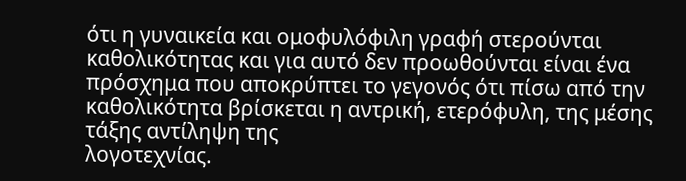ότι η γυναικεία και ομοφυλόφιλη γραφή στερούνται καθολικότητας και για αυτό δεν προωθούνται είναι ένα πρόσχημα που αποκρύπτει το γεγονός ότι πίσω από την καθολικότητα βρίσκεται η αντρική, ετερόφυλη, της μέσης τάξης αντίληψη της
λογοτεχνίας.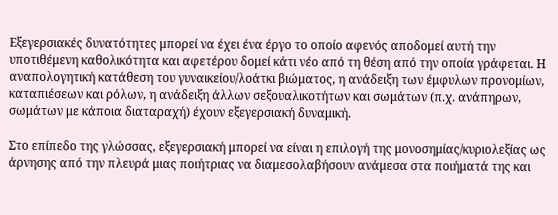Εξεγερσιακές δυνατότητες μπορεί να έχει ένα έργο το οποίο αφενός αποδομεί αυτή την υποτιθέμενη καθολικότητα και αφετέρου δομεί κάτι νέο από τη θέση από την οποία γράφεται. Η αναπολογητική κατάθεση του γυναικείου/λοάτκι βιώματος, η ανάδειξη των έμφυλων προνομίων, καταπιέσεων και ρόλων, η ανάδειξη άλλων σεξουαλικοτήτων και σωμάτων (π.χ. ανάπηρων, σωμάτων με κάποια διαταραχή) έχουν εξεγερσιακή δυναμική.

Στο επίπεδο της γλώσσας, εξεγερσιακή μπορεί να είναι η επιλογή της μονοσημίας/κυριολεξίας ως άρνησης από την πλευρά μιας ποιήτριας να διαμεσολαβήσουν ανάμεσα στα ποιήματά της και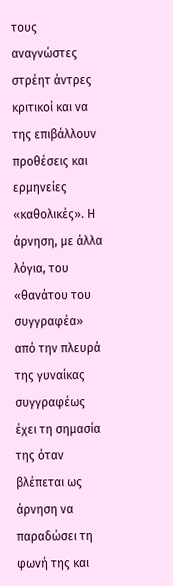τους αναγνώστες στρέητ άντρες κριτικοί και να της επιβάλλουν προθέσεις και ερμηνείες «καθολικές». Η άρνηση, με άλλα λόγια, του «θανάτου του συγγραφέα» από την πλευρά της γυναίκας συγγραφέως έχει τη σημασία της όταν βλέπεται ως άρνηση να παραδώσει τη φωνή της και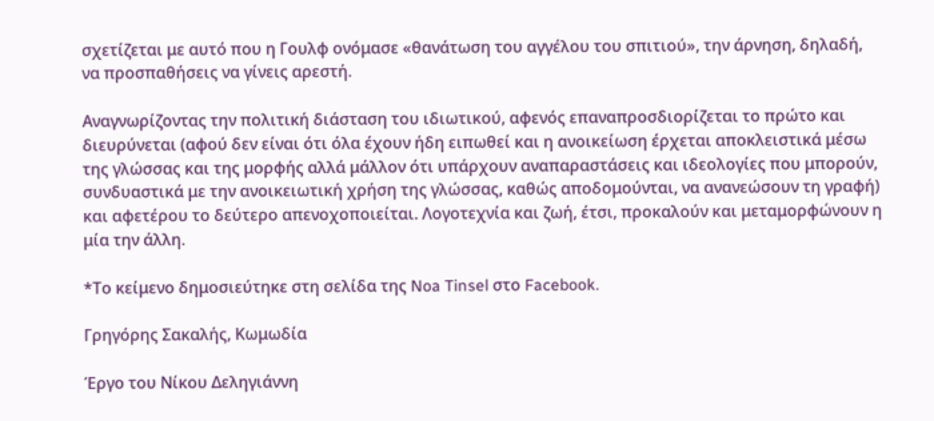σχετίζεται με αυτό που η Γουλφ ονόμασε «θανάτωση του αγγέλου του σπιτιού», την άρνηση, δηλαδή, να προσπαθήσεις να γίνεις αρεστή.

Αναγνωρίζοντας την πολιτική διάσταση του ιδιωτικού, αφενός επαναπροσδιορίζεται το πρώτο και διευρύνεται (αφού δεν είναι ότι όλα έχουν ήδη ειπωθεί και η ανοικείωση έρχεται αποκλειστικά μέσω της γλώσσας και της μορφής αλλά μάλλον ότι υπάρχουν αναπαραστάσεις και ιδεολογίες που μπορούν, συνδυαστικά με την ανοικειωτική χρήση της γλώσσας, καθώς αποδομούνται, να ανανεώσουν τη γραφή) και αφετέρου το δεύτερο απενοχοποιείται. Λογοτεχνία και ζωή, έτσι, προκαλούν και μεταμορφώνουν η μία την άλλη.

*Το κείμενο δημοσιεύτηκε στη σελίδα της Noa Tinsel στο Facebook.

Γρηγόρης Σακαλής, Κωμωδία

Έργο του Νίκου Δεληγιάννη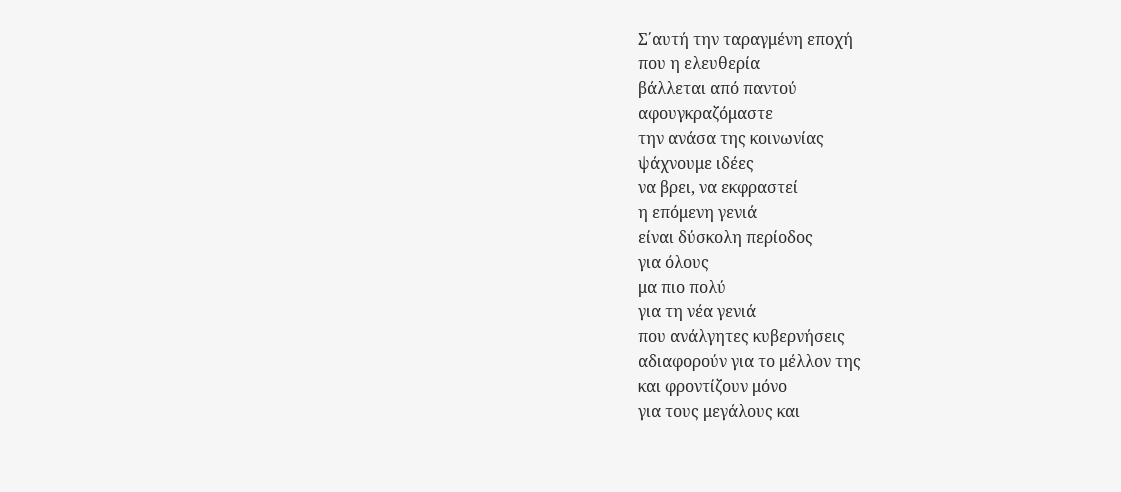Σ΄αυτή την ταραγμένη εποχή
που η ελευθερία
βάλλεται από παντού
αφουγκραζόμαστε
την ανάσα της κοινωνίας
ψάχνουμε ιδέες
να βρει, να εκφραστεί
η επόμενη γενιά
είναι δύσκολη περίοδος
για όλους
μα πιο πολύ
για τη νέα γενιά
που ανάλγητες κυβερνήσεις
αδιαφορούν για το μέλλον της
και φροντίζουν μόνο
για τους μεγάλους και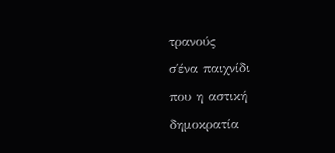τρανούς
σ΄ένα παιχνίδι
που η αστική δημοκρατία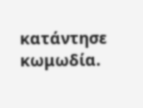κατάντησε κωμωδία.